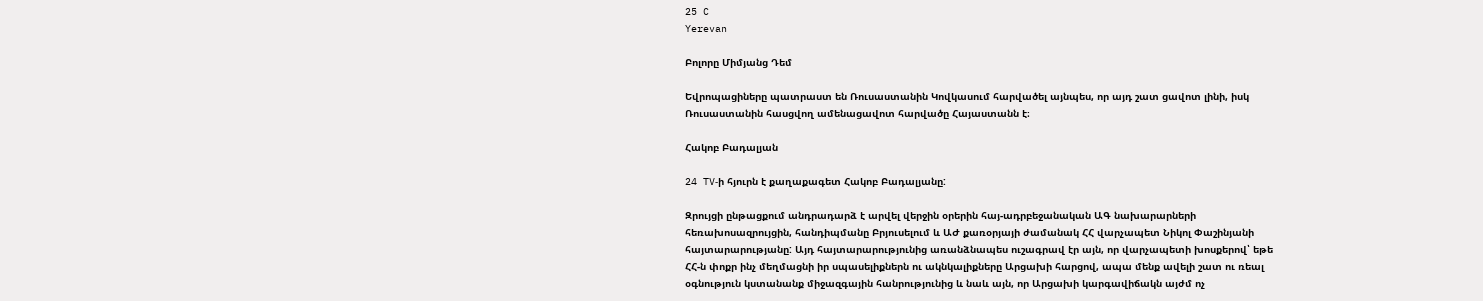25 C
Yerevan

Բոլորը Միմյանց Դեմ

Եվրոպացիները պատրաստ են Ռուսաստանին Կովկասում հարվածել այնպես, որ այդ շատ ցավոտ լինի, իսկ Ռուսաստանին հասցվող ամենացավոտ հարվածը Հայաստանն է։

Հակոբ Բադալյան

24 TV‑ի հյուրն է քաղաքագետ Հակոբ Բադալյանը:

Զրույցի ընթացքում անդրադարձ է արվել վերջին օրերին հայ-ադրբեջանական ԱԳ նախարարների հեռախոսազրույցին, հանդիպմանը Բրյուսելում և ԱԺ քառօրյայի ժամանակ ՀՀ վարչապետ Նիկոլ Փաշինյանի հայտարարությանը: Այդ հայտարարությունից առանձնապես ուշագրավ էր այն, որ վարչապետի խոսքերով՝ եթե ՀՀ‑ն փոքր ինչ մեղմացնի իր սպասելիքներն ու ակնկալիքները Արցախի հարցով, ապա մենք ավելի շատ ու ռեալ օգնություն կստանանք միջազգային հանրությունից և նաև այն, որ Արցախի կարգավիճակն այժմ ոչ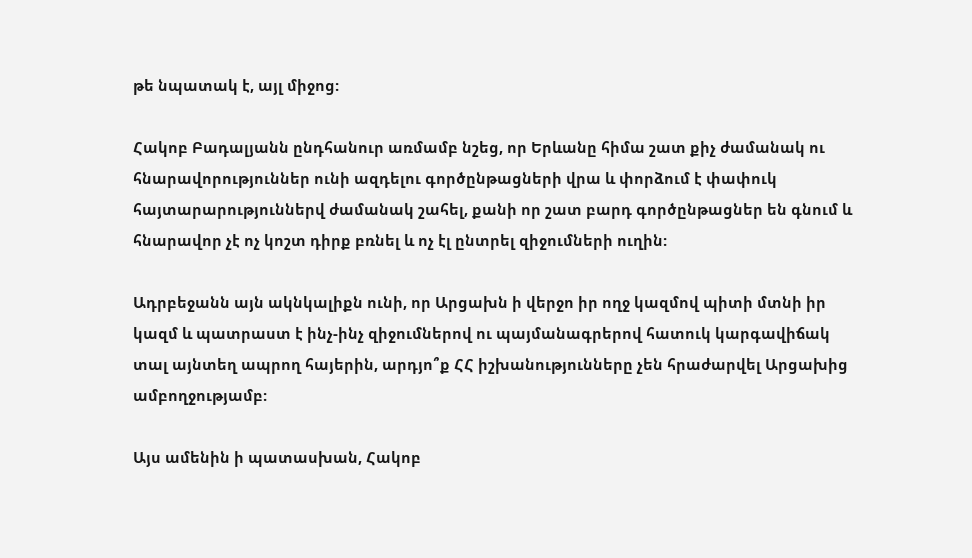թե նպատակ է, այլ միջոց:

Հակոբ Բադալյանն ընդհանուր առմամբ նշեց, որ Երևանը հիմա շատ քիչ ժամանակ ու հնարավորություններ ունի ազդելու գործընթացների վրա և փորձում է փափուկ հայտարարություններվ ժամանակ շահել, քանի որ շատ բարդ գործընթացներ են գնում և հնարավոր չէ ոչ կոշտ դիրք բռնել և ոչ էլ ընտրել զիջումների ուղին:

Ադրբեջանն այն ակնկալիքն ունի, որ Արցախն ի վերջո իր ողջ կազմով պիտի մտնի իր կազմ և պատրաստ է ինչ-ինչ զիջումներով ու պայմանագրերով հատուկ կարգավիճակ տալ այնտեղ ապրող հայերին, արդյո՞ք ՀՀ իշխանությունները չեն հրաժարվել Արցախից ամբողջությամբ:

Այս ամենին ի պատասխան, Հակոբ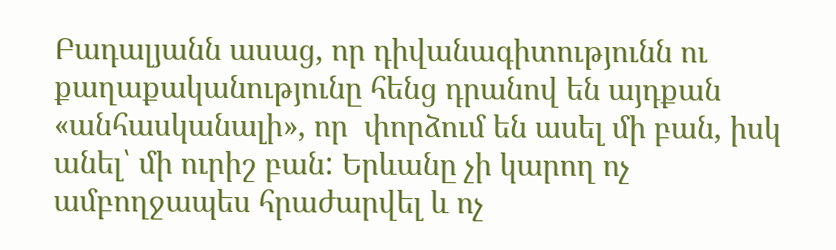Բադալյանն ասաց, որ դիվանագիտությունն ու քաղաքականությունը հենց դրանով են այդքան «անհասկանալի», որ  փորձում են ասել մի բան, իսկ անել՝ մի ուրիշ բան: Երևանը չի կարող ոչ ամբողջապես հրաժարվել և ոչ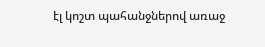էլ կոշտ պահանջներով առաջ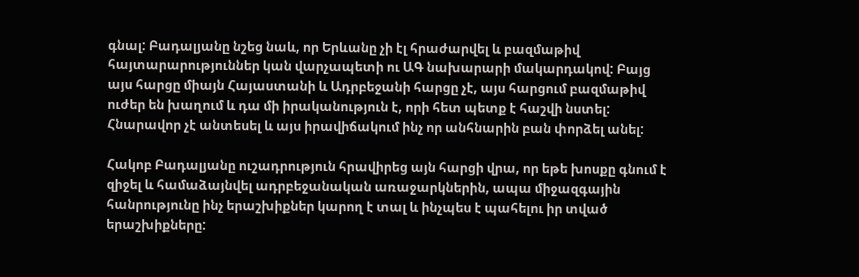գնալ: Բադալյանը նշեց նաև, որ Երևանը չի էլ հրաժարվել և բազմաթիվ հայտարարություններ կան վարչապետի ու ԱԳ նախարարի մակարդակով: Բայց այս հարցը միայն Հայաստանի և Ադրբեջանի հարցը չէ, այս հարցում բազմաթիվ ուժեր են խաղում և դա մի իրականություն է, որի հետ պետք է հաշվի նստել: Հնարավոր չէ անտեսել և այս իրավիճակում ինչ որ անհնարին բան փորձել անել:

Հակոբ Բադալյանը ուշադրություն հրավիրեց այն հարցի վրա, որ եթե խոսքը գնում է զիջել և համաձայնվել ադրբեջանական առաջարկներին, ապա միջազգային հանրությունը ինչ երաշխիքներ կարող է տալ և ինչպես է պահելու իր տված երաշխիքները: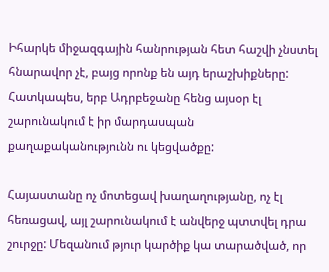Իհարկե միջազգային հանրության հետ հաշվի չնստել հնարավոր չէ, բայց որոնք են այդ երաշխիքները: Հատկապես, երբ Ադրբեջանը հենց այսօր էլ շարունակում է իր մարդասպան քաղաքականությունն ու կեցվածքը:

Հայաստանը ոչ մոտեցավ խաղաղությանը, ոչ էլ հեռացավ, այլ շարունակում է անվերջ պտտվել դրա շուրջը: Մեզանում թյուր կարծիք կա տարածված, որ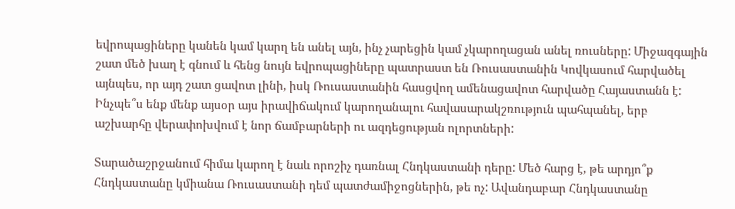եվրոպացիները կանեն կամ կարղ են անել այն, ինչ չարեցին կամ չկարողացան անել ռուսները: Միջազգային շատ մեծ խաղ է գնում և հենց նույն եվրոպացիները պատրաստ են Ռուսաստանին Կովկասում հարվածել այնպես, որ այդ շատ ցավոտ լինի, իսկ Ռուսաստանին հասցվող ամենացավոտ հարվածը Հայաստանն է: Ինչպե՞ս ենք մենք այսօր այս իրավիճակում կարողանալու հավասարակշռություն պահպանել, երբ աշխարհը վերափոխվում է նոր ճամբարների ու ազդեցության ոլորտների:

Տարածաշրջանում հիմա կարող է նաև որոշիչ դառնալ Հնդկաստանի դերը: Մեծ հարց է, թե արդյո՞ք Հնդկաստանը կմիանա Ռուսաստանի դեմ պատժամիջոցներին, թե ոչ: Ավանդաբար Հնդկաստանը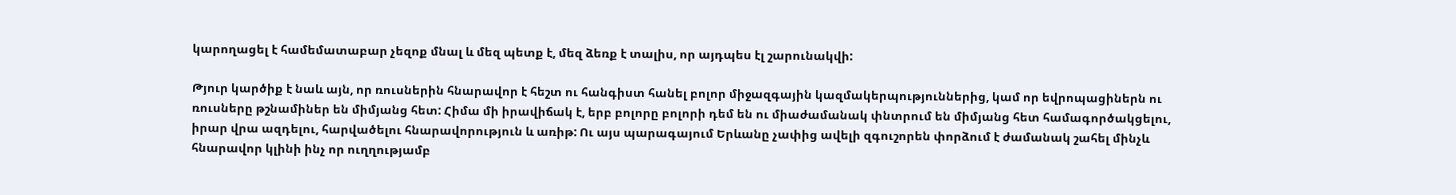կարողացել է համեմատաբար չեզոք մնալ և մեզ պետք է, մեզ ձեռք է տալիս, որ այդպես էլ շարունակվի:

Թյուր կարծիք է նաև այն, որ ռուսներին հնարավոր է հեշտ ու հանգիստ հանել բոլոր միջազգային կազմակերպություններից, կամ որ եվրոպացիներն ու ռուսները թշնամիներ են միմյանց հետ: Հիմա մի իրավիճակ է, երբ բոլորը բոլորի դեմ են ու միաժամանակ փնտրում են միմյանց հետ համագործակցելու, իրար վրա ազդելու, հարվածելու հնարավորություն և առիթ: Ու այս պարագայում Երևանը չափից ավելի զգուշորեն փորձում է ժամանակ շահել մինչև հնարավոր կլինի ինչ որ ուղղությամբ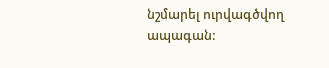նշմարել ուրվագծվող ապագան: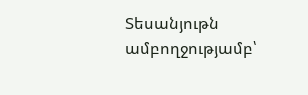Տեսանյութն ամբողջությամբ՝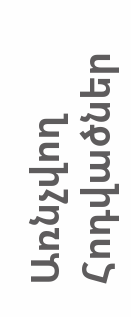Առնչվող Հոդվածներ